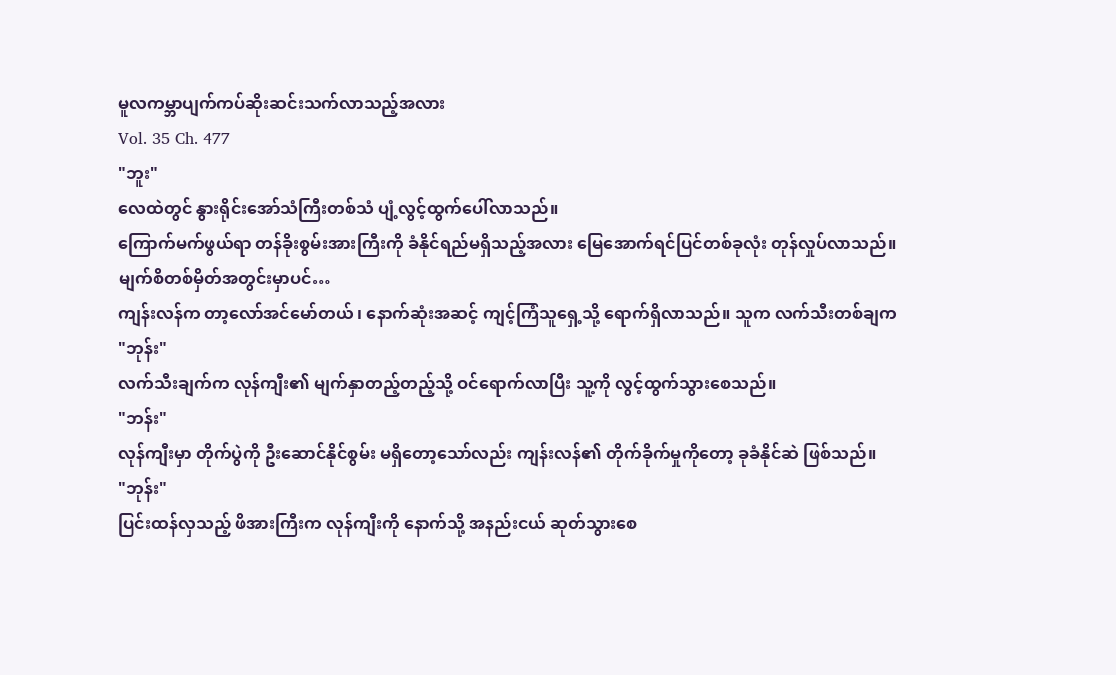မူလကမ္ဘာပျက်ကပ်ဆိုးဆင်းသက်လာသည့်အလား
Vol. 35 Ch. 477
"ဘူး"
လေထဲတွင် နွားရိုင်းအော်သံကြီးတစ်သံ ပျံ့လွင့်ထွက်ပေါ်လာသည်။
ကြောက်မက်ဖွယ်ရာ တန်ခိုးစွမ်းအားကြီးကို ခံနိုင်ရည်မရှိသည့်အလား မြေအောက်ရင်ပြင်တစ်ခုလုံး တုန်လှုပ်လာသည်။
မျက်စိတစ်မှိတ်အတွင်းမှာပင်…
ကျန်းလန်က တာ့လော်အင်မော်တယ် ၊ နောက်ဆုံးအဆင့် ကျင့်ကြံသူရှေ့သို့ ရောက်ရှိလာသည်။ သူက လက်သီးတစ်ချက
"ဘုန်း"
လက်သီးချက်က လုန်ကျီး၏ မျက်နှာတည့်တည့်သို့ ဝင်ရောက်လာပြီး သူ့ကို လွင့်ထွက်သွားစေသည်။
"ဘန်း"
လုန်ကျီးမှာ တိုက်ပွဲကို ဦးဆောင်နိုင်စွမ်း မရှိတော့သော်လည်း ကျန်းလန်၏ တိုက်ခိုက်မှုကိုတော့ ခုခံနိုင်ဆဲ ဖြစ်သည်။
"ဘုန်း"
ပြင်းထန်လှသည့် ဖိအားကြီးက လုန်ကျီးကို နောက်သို့ အနည်းငယ် ဆုတ်သွားစေ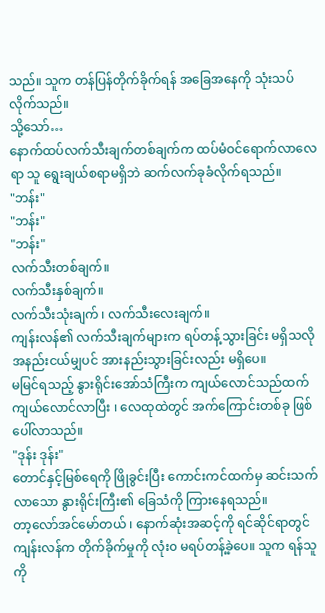သည်။ သူက တန်ပြန်တိုက်ခိုက်ရန် အခြေအနေကို သုံးသပ်လိုက်သည်။
သို့သော်…
နောက်ထပ်လက်သီးချက်တစ်ချက်က ထပ်မံဝင်ရောက်လာလေရာ သူ ရွေးချယ်စရာမရှိဘဲ ဆက်လက်ခုခံလိုက်ရသည်။
"ဘန်း"
"ဘန်း"
"ဘန်း"
လက်သီးတစ်ချက်။
လက်သီးနှစ်ချက်။
လက်သီးသုံးချက် ၊ လက်သီးလေးချက်။
ကျန်းလန်၏ လက်သီးချက်များက ရပ်တန့်သွားခြင်း မရှိသလို အနည်းငယ်မျှပင် အားနည်းသွားခြင်းလည်း မရှိပေ။
မမြင်ရသည့် နွားရိုင်းအော်သံကြီးက ကျယ်လောင်သည်ထက်ကျယ်လောင်လာပြီး ၊ လေထုထဲတွင် အက်ကြောင်းတစ်ခု ဖြစ်ပေါ်လာသည်။
"ဒုန်း ဒုန်း"
တောင်နှင့်မြစ်ရေကို ဖြိုခွင်းပြီး ကောင်းကင်ထက်မှ ဆင်းသက်လာသော နွားရိုင်းကြီး၏ ခြေသံကို ကြားနေရသည်။
တာ့လော်အင်မော်တယ် ၊ နောက်ဆုံးအဆင့်ကို ရင်ဆိုင်ရာတွင် ကျန်းလန်က တိုက်ခိုက်မှုကို လုံး၀ မရပ်တန့်ခဲ့ပေ။ သူက ရန်သူကို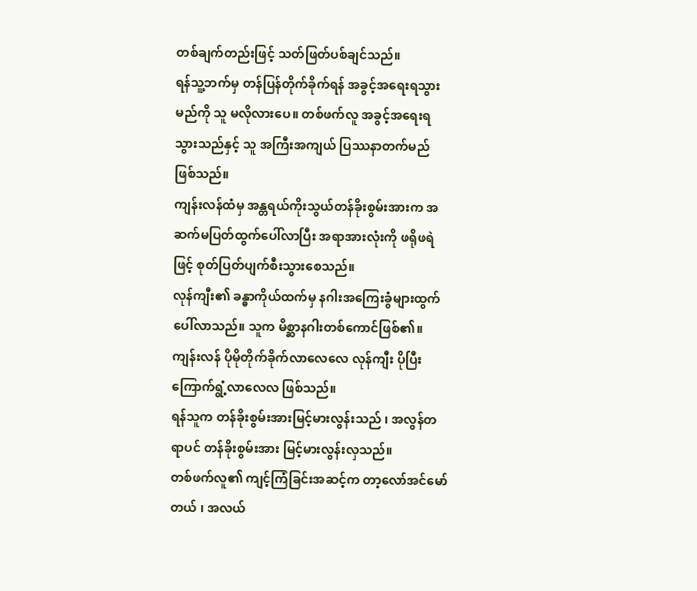တစ်ချက်တည်းဖြင့် သတ်ဖြတ်ပစ်ချင်သည်။
ရန်သူ့ဘက်မှ တန်ပြန်တိုက်ခိုက်ရန် အခွင့်အရေးရသွားမည်ကို သူ မလိုလားပေ။ တစ်ဖက်လူ အခွင့်အရေးရသွားသည်နှင့် သူ အကြီးအကျယ် ပြဿနာတက်မည် ဖြစ်သည်။
ကျန်းလန်ထံမှ အန္တရယ်ကိုးသွယ်တန်ခိုးစွမ်းအားက အဆက်မပြတ်ထွက်ပေါ်လာပြီး အရာအားလုံးကို ဖရိုဖရဲဖြင့် စုတ်ပြတ်ပျက်စီးသွားစေသည်။
လုန်ကျီး၏ ခန္ဓာကိုယ်ထက်မှ နဂါးအကြေးခွံများထွက်ပေါ်လာသည်။ သူက မိစ္ဆာနဂါးတစ်ကောင်ဖြစ်၏။
ကျန်းလန် ပိုမိုတိုက်ခိုက်လာလေလေ လုန်ကျီး ပိုပြီး ကြောက်ရွံ့လာလေလ ဖြစ်သည်။
ရန်သူက တန်ခိုးစွမ်းအားမြင့်မားလွန်းသည် ၊ အလွန်တရာပင် တန်ခိုးစွမ်းအား မြင့်မားလွန်းလှသည်။
တစ်ဖက်လူ၏ ကျင့်ကြံခြင်းအဆင့်က တာ့လော်အင်မော်တယ် ၊ အလယ်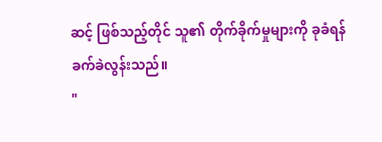ဆင့် ဖြစ်သည့်တိုင် သူ၏ တိုက်ခိုက်မှုများကို ခုခံရန် ခက်ခဲလွန်းသည်။
"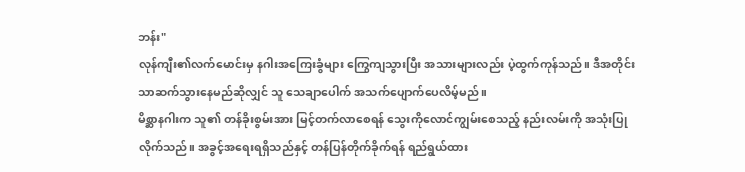ဘန်း"
လုန်ကျီး၏လက်မောင်းမှ နဂါးအကြေးခွံများ ကြွေကျသွားပြီး အသားများလည်း ပဲ့ထွက်ကုန်သည်။ ဒီအတိုင်းသာဆက်သွားနေမည်ဆိုလျှင် သူ သေချာပေါက် အသက်ပျောက်ပေလိမ့်မည်။
မိစ္ဆာနဂါးက သူ၏ တန်ခိုးစွမ်းအား မြင့်တက်လာစေရန် သွေးကိုလောင်ကျွမ်းစေသည့် နည်းလမ်းကို အသုံးပြုလိုက်သည်။ အခွင့်အရေးရရှိသည်နှင့် တန်ပြန်တိုက်ခိုက်ရန် ရည်ရွယ်ထား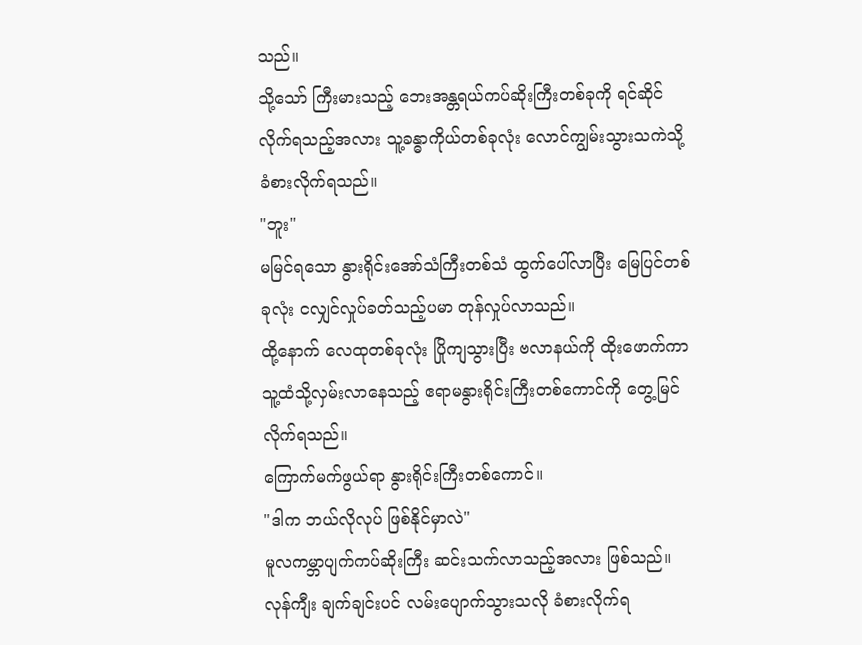သည်။
သို့သော် ကြီးမားသည့် ဘေးအန္တရယ်ကပ်ဆိုးကြီးတစ်ခုကို ရင်ဆိုင်လိုက်ရသည့်အလား သူ့ခန္ဓာကိုယ်တစ်ခုလုံး လောင်ကျွမ်းသွားသကဲသို့ ခံစားလိုက်ရသည်။
"ဘူး"
မမြင်ရသော နွားရိုင်းအော်သံကြီးတစ်သံ ထွက်ပေါ်လာပြီး မြေပြင်တစ်ခုလုံး ငလျှင်လှုပ်ခတ်သည့်ပမာ တုန်လှုပ်လာသည်။
ထို့နောက် လေထုတစ်ခုလုံး ပြိုကျသွားပြီး ဗလာနယ်ကို ထိုးဖောက်ကာ သူ့ထံသို့လှမ်းလာနေသည့် ဧရာမနွားရိုင်းကြီးတစ်ကောင်ကို တွေ့မြင်လိုက်ရသည်။
ကြောက်မက်ဖွယ်ရာ နွားရိုင်းကြီးတစ်ကောင်။
"ဒါက ဘယ်လိုလုပ် ဖြစ်နိုင်မှာလဲ"
မူလကမ္ဘာပျက်ကပ်ဆိုးကြီး ဆင်းသက်လာသည့်အလား ဖြစ်သည်။
လုန်ကျီး ချက်ချင်းပင် လမ်းပျောက်သွားသလို ခံစားလိုက်ရ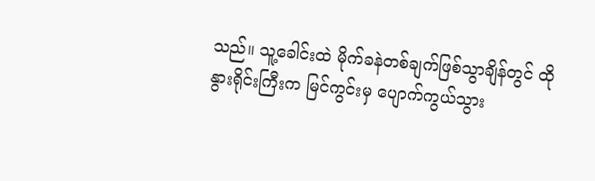သည်။ သူ့ခေါင်းထဲ မိုက်ခနဲတစ်ချက်ဖြစ်သွာချိန်တွင် ထိုနွားရိုင်းကြီးက မြင်ကွင်းမှ ပျောက်ကွယ်သွား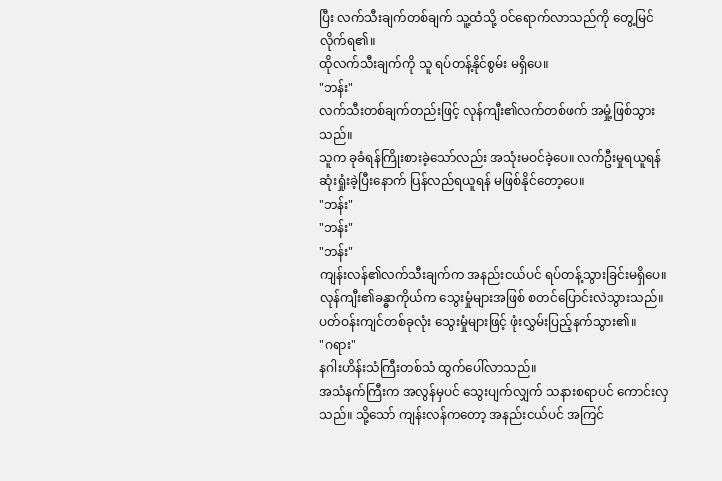ပြီး လက်သီးချက်တစ်ချက် သူ့ထံသို့ ဝင်ရောက်လာသည်ကို တွေ့မြင်လိုက်ရ၏။
ထိုလက်သီးချက်ကို သူ ရပ်တန့်နိုင်စွမ်း မရှိပေ။
"ဘန်း"
လက်သီးတစ်ချက်တည်းဖြင့် လုန်ကျီး၏လက်တစ်ဖက် အမှုံ့ဖြစ်သွားသည်။
သူက ခုခံရန်ကြိုးစားခဲ့သော်လည်း အသုံးမဝင်ခဲ့ပေ။ လက်ဦးမှုရယူရန် ဆုံးရှုံးခဲ့ပြီးနောက် ပြန်လည်ရယူရန် မဖြစ်နိုင်တော့ပေ။
"ဘန်း"
"ဘန်း"
"ဘန်း"
ကျန်းလန်၏လက်သီးချက်က အနည်းငယ်ပင် ရပ်တန့်သွားခြင်းမရှိပေ။ လုန်ကျီး၏ခန္ဓာကိုယ်က သွေးမှုံများအဖြစ် စတင်ပြောင်းလဲသွားသည်။
ပတ်ဝန်းကျင်တစ်ခုလုံး သွေးမှုံများဖြင့် ဖုံးလွှမ်းပြည့်နက်သွား၏။
"ဂရား"
နဂါးဟိန်းသံကြီးတစ်သံ ထွက်ပေါ်လာသည်။
အသံနက်ကြီးက အလွန်မှပင် သွေးပျက်လျှက် သနားစရာပင် ကောင်းလှသည်။ သို့သော် ကျန်းလန်ကတော့ အနည်းငယ်ပင် အကြင်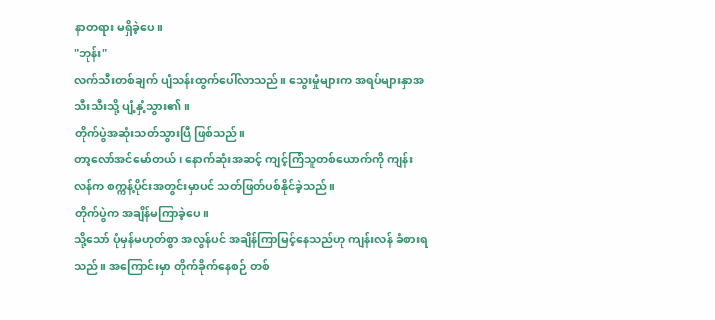နာတရား မရှိခဲ့ပေ။
"ဘုန်း"
လက်သီးတစ်ချက် ပျံသန်းထွက်ပေါ်လာသည်။ သွေးမှုံများက အရပ်များနှာအသီးသီးသို့ ပျံ့နှံ့သွား၏။
တိုက်ပွဲအဆုံးသတ်သွားပြီ ဖြစ်သည်။
တာ့လော်အင်မော်တယ် ၊ နောက်ဆုံးအဆင့် ကျင့်ကြံသူတစ်ယောက်ကို ကျန်းလန်က စက္ကန့်ပိုင်းအတွင်းမှာပင် သတ်ဖြတ်ပစ်နိုင်ခဲ့သည်။
တိုက်ပွဲက အချိန်မကြာခဲ့ပေ။
သို့သော် ပုံမှန်မဟုတ်စွာ အလွန်ပင် အချိန်ကြာမြင့်နေသည်ဟု ကျန်းလန် ခံစားရသည်။ အကြောင်းမှာ တိုက်ခိုက်နေစဉ် တစ်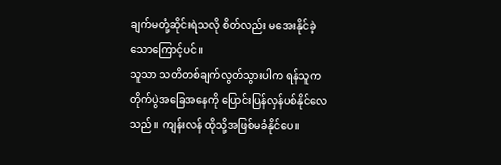ချက်မတုံ့ဆိုင်းရဲသလို စိတ်လည်း မအေးနိုင်ခဲ့သောကြောင့်ပင်။
သူသာ သတိတစ်ချက်လွတ်သွားပါက ရန်သူက တိုက်ပွဲအခြေအနေကို ပြောင်းပြန်လှန်ပစ်နိုင်လေသည်။ ကျန်းလန် ထိုသို့အဖြစ်မခံနိုင်ပေ။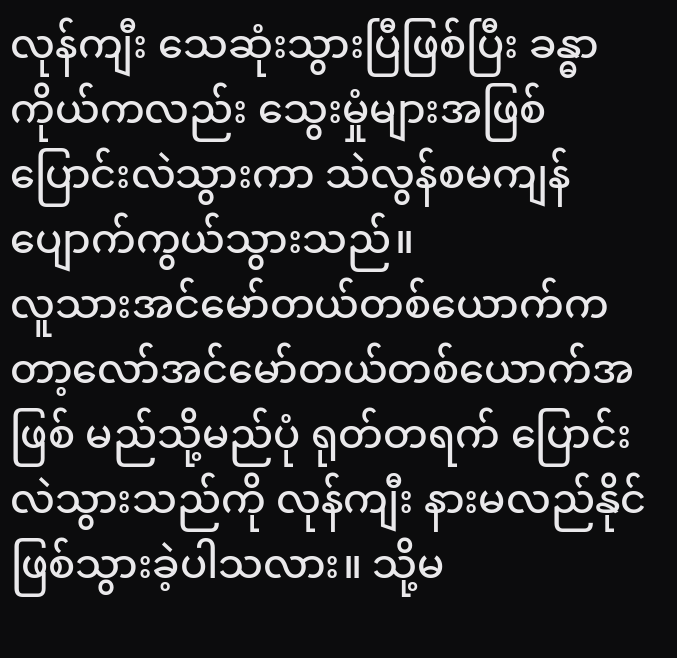လုန်ကျီး သေဆုံးသွားပြီဖြစ်ပြီး ခန္ဓာကိုယ်ကလည်း သွေးမှုံများအဖြစ် ပြောင်းလဲသွားကာ သဲလွန်စမကျန် ပျောက်ကွယ်သွားသည်။
လူသားအင်မော်တယ်တစ်ယောက်က တာ့လော်အင်မော်တယ်တစ်ယောက်အဖြစ် မည်သို့မည်ပုံ ရုတ်တရက် ပြောင်းလဲသွားသည်ကို လုန်ကျီး နားမလည်နိုင်ဖြစ်သွားခဲ့ပါသလား။ သို့မ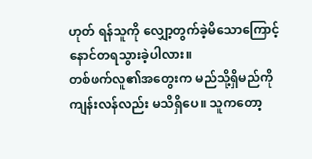ဟုတ် ရန်သူကို လျှော့တွက်ခဲ့မိသောကြောင့် နောင်တရသွားခဲ့ပါလား။
တစ်ဖက်လူ၏အတွေးက မည်သို့ရှိမည်ကို ကျန်းလန်လည်း မသိရှိပေ။ သူကတော့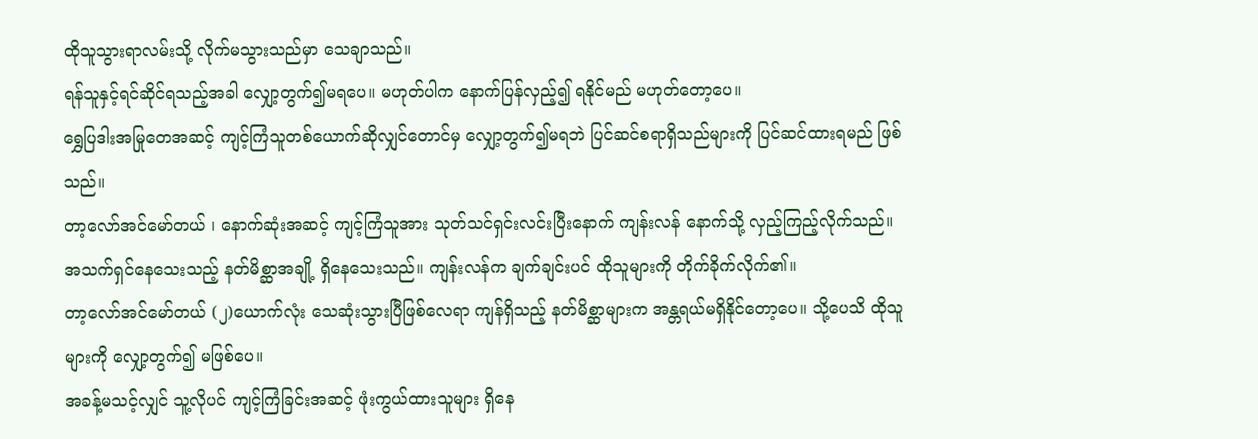ထိုသူသွားရာလမ်းသို့ လိုက်မသွားသည်မှာ သေချာသည်။
ရန်သူနှင့်ရင်ဆိုင်ရသည့်အခါ လျှော့တွက်၍မရပေ။ မဟုတ်ပါက နောက်ပြန်လှည့်၍ ရနိုင်မည် မဟုတ်တော့ပေ။
ရွှေပြဒါးအမြုတေအဆင့် ကျင့်ကြံသူတစ်ယောက်ဆိုလျှင်တောင်မှ လျှော့တွက်၍မရဘဲ ပြင်ဆင်စရာရှိသည်များကို ပြင်ဆင်ထားရမည် ဖြစ်သည်။
တာ့လော်အင်မော်တယ် ၊ နောက်ဆုံးအဆင့် ကျင့်ကြံသူအား သုတ်သင်ရှင်းလင်းပြီးနောက် ကျန်းလန် နောက်သို့ လှည့်ကြည့်လိုက်သည်။
အသက်ရှင်နေသေးသည့် နတ်မိစ္ဆာအချို့ ရှိနေသေးသည်။ ကျန်းလန်က ချက်ချင်းပင် ထိုသူများကို တိုက်ခိုက်လိုက်၏။
တာ့လော်အင်မော်တယ် (၂)ယောက်လုံး သေဆုံးသွားပြီဖြစ်လေရာ ကျန်ရှိသည့် နတ်မိစ္ဆာများက အန္တရယ်မရှိနိုင်တော့ပေ။ သို့ပေသိ ထိုသူများကို လျှော့တွက်၍ မဖြစ်ပေ။
အခန့်မသင့်လျှင် သူ့လိုပင် ကျင့်ကြံခြင်းအဆင့် ဖုံးကွယ်ထားသူများ ရှိနေ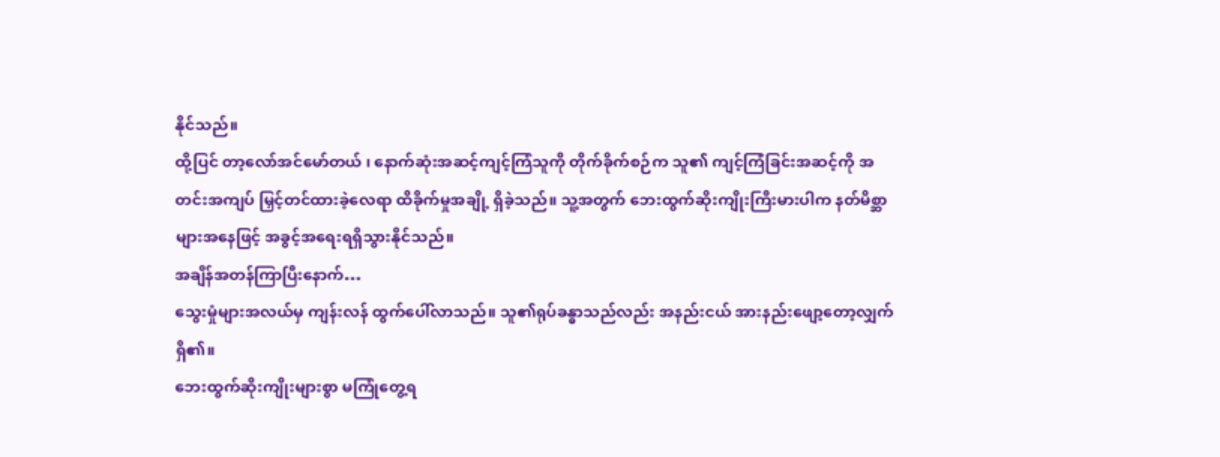နိုင်သည်။
ထို့ပြင် တာ့လော်အင်မော်တယ် ၊ နောက်ဆုံးအဆင့်ကျင့်ကြံသူကို တိုက်ခိုက်စဉ်က သူ၏ ကျင့်ကြံခြင်းအဆင့်ကို အတင်းအကျပ် မြှင့်တင်ထားခဲ့လေရာ ထိခိုက်မှုအချို့ ရှိခဲ့သည်။ သူ့အတွက် ဘေးထွက်ဆိုးကျိုးကြီးမားပါက နတ်မိစ္ဆာများအနေဖြင့် အခွင့်အရေးရရှိသွားနိုင်သည်။
အချိန်အတန်ကြာပြီးနောက်…
သွေးမှုံများအလယ်မှ ကျန်းလန် ထွက်ပေါ်လာသည်။ သူ၏ရုပ်ခန္ဓာသည်လည်း အနည်းငယ် အားနည်းဖျော့တော့လျှက် ရှိ၏။
ဘေးထွက်ဆိုးကျိုးများစွာ မကြုံတွေ့ရ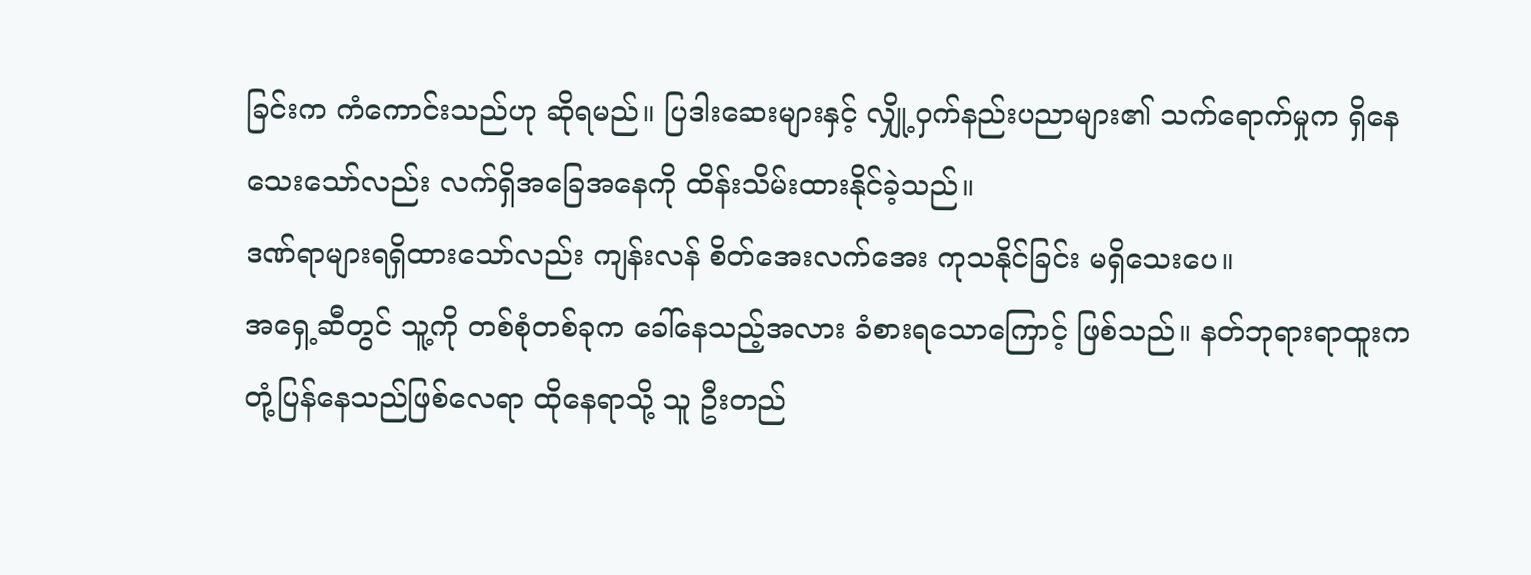ခြင်းက ကံကောင်းသည်ဟု ဆိုရမည်။ ပြဒါးဆေးများနှင့် လျှို့ဝှက်နည်းပညာများ၏ သက်ရောက်မှုက ရှိနေသေးသော်လည်း လက်ရှိအခြေအနေကို ထိန်းသိမ်းထားနိုင်ခဲ့သည်။
ဒဏ်ရာများရရှိထားသော်လည်း ကျန်းလန် စိတ်အေးလက်အေး ကုသနိုင်ခြင်း မရှိသေးပေ။
အရှေ့ဆီတွင် သူ့ကို တစ်စုံတစ်ခုက ခေါ်နေသည့်အလား ခံစားရသောကြောင့် ဖြစ်သည်။ နတ်ဘုရားရာထူးက တုံ့ပြန်နေသည်ဖြစ်လေရာ ထိုနေရာသို့ သူ ဦးတည်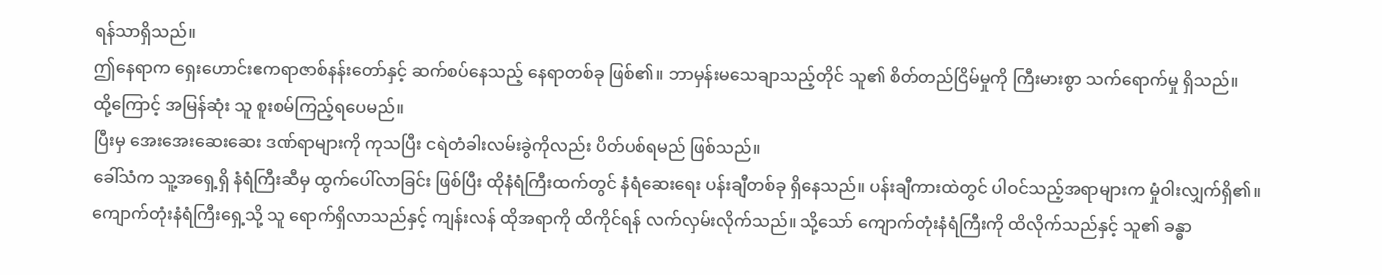ရန်သာရှိသည်။
ဤနေရာက ရှေးဟောင်းဧကရာဇာစ်နန်းတော်နှင့် ဆက်စပ်နေသည့် နေရာတစ်ခု ဖြစ်၏။ ဘာမှန်းမသေချာသည့်တိုင် သူ၏ စိတ်တည်ငြိမ်မှုကို ကြီးမားစွာ သက်ရောက်မှု ရှိသည်။
ထို့ကြောင့် အမြန်ဆုံး သူ စူးစမ်ကြည့်ရပေမည်။
ပြီးမှ အေးအေးဆေးဆေး ဒဏ်ရာများကို ကုသပြီး ငရဲတံခါးလမ်းခွဲကိုလည်း ပိတ်ပစ်ရမည် ဖြစ်သည်။
ခေါ်သံက သူ့အရှေ့ရှိ နံရံကြီးဆီမှ ထွက်ပေါ်လာခြင်း ဖြစ်ပြီး ထိုနံရံကြီးထက်တွင် နံရံဆေးရေး ပန်းချီတစ်ခု ရှိနေသည်။ ပန်းချီကားထဲတွင် ပါဝင်သည့်အရာများက မှုံဝါးလျှက်ရှိ၏။
ကျောက်တုံးနံရံကြီးရှေ့သို့ သူ ရောက်ရှိလာသည်နှင့် ကျန်းလန် ထိုအရာကို ထိကိုင်ရန် လက်လှမ်းလိုက်သည်။ သို့သော် ကျောက်တုံးနံရံကြီးကို ထိလိုက်သည်နှင့် သူ၏ ခန္ဓာ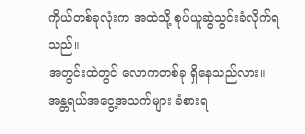ကိုယ်တစ်ခုလုံးက အထဲသို့ စုပ်ယူဆွဲသွင်းခံလိုက်ရသည်။
အတွင်းထဲတွင် လောကတစ်ခု ရှိနေသည်လား။
အန္တရယ်အငွေ့အသက်များ ခံစားရ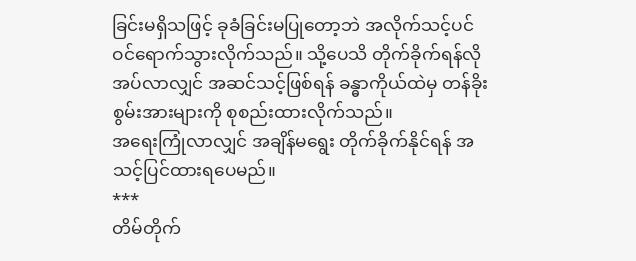ခြင်းမရှိသဖြင့် ခုခံခြင်းမပြုတော့ဘဲ အလိုက်သင့်ပင် ဝင်ရောက်သွားလိုက်သည်။ သို့ပေသိ တိုက်ခိုက်ရန်လိုအပ်လာလျှင် အဆင်သင့်ဖြစ်ရန် ခန္ဓာကိုယ်ထဲမှ တန်ခိုးစွမ်းအားများကို စုစည်းထားလိုက်သည်။
အရေးကြုံလာလျှင် အချိန်မရွေး တိုက်ခိုက်နိုင်ရန် အသင့်ပြင်ထားရပေမည်။
***
တိမ်တိုက်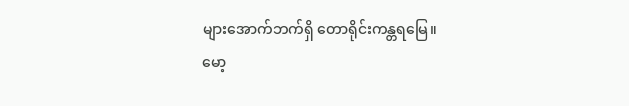များအောက်ဘက်ရှိ တောရိုင်းကန္တရမြေ။
မော့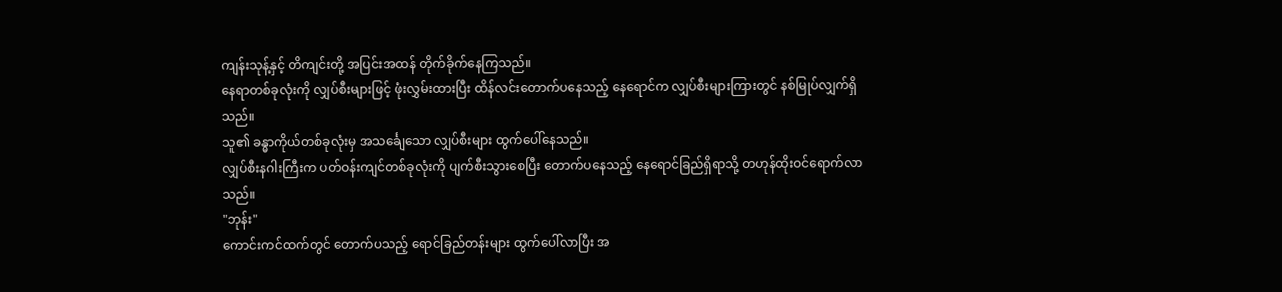ကျန်းသုန့်နှင့် တိကျင်းတို့ အပြင်းအထန် တိုက်ခိုက်နေကြသည်။
နေရာတစ်ခုလုံးကို လျှပ်စီးများဖြင့် ဖုံးလွှမ်းထားပြီး ထိန်လင်းတောက်ပနေသည့် နေရောင်က လျှပ်စီးများကြားတွင် နစ်မြုပ်လျှက်ရှိသည်။
သူ၏ ခန္ဓာကိုယ်တစ်ခုလုံးမှ အသင်္ချေသော လျှပ်စီးများ ထွက်ပေါ်နေသည်။
လျှပ်စီးနဂါးကြီးက ပတ်ဝန်းကျင်တစ်ခုလုံးကို ပျက်စီးသွားစေပြီး တောက်ပနေသည့် နေရောင်ခြည်ရှိရာသို့ တဟုန်ထိုးဝင်ရောက်လာသည်။
"ဘုန်း"
ကောင်းကင်ထက်တွင် တောက်ပသည့် ရောင်ခြည်တန်းများ ထွက်ပေါ်လာပြီး အ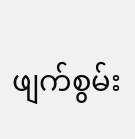ဖျက်စွမ်း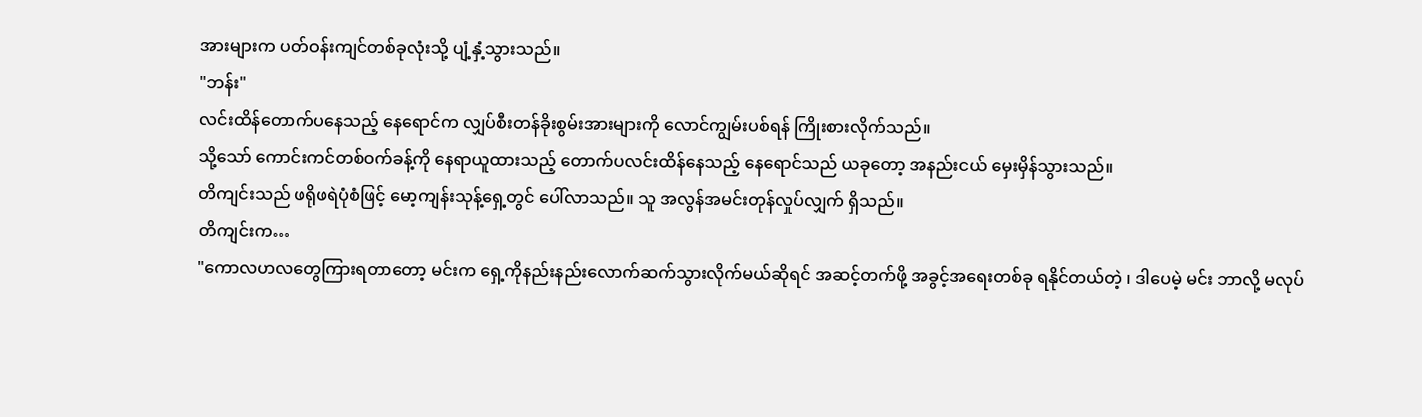အားများက ပတ်ဝန်းကျင်တစ်ခုလုံးသို့ ပျံ့နှံ့သွားသည်။
"ဘန်း"
လင်းထိန်တောက်ပနေသည့် နေရောင်က လျှပ်စီးတန်ခိုးစွမ်းအားများကို လောင်ကျွမ်းပစ်ရန် ကြိုးစားလိုက်သည်။
သို့သော် ကောင်းကင်တစ်ဝက်ခန့်ကို နေရာယူထားသည့် တောက်ပလင်းထိန်နေသည့် နေရောင်သည် ယခုတော့ အနည်းငယ် မှေးမှိန်သွားသည်။
တိကျင်းသည် ဖရိုဖရဲပုံစံဖြင့် မော့ကျန်းသုန့်ရှေ့တွင် ပေါ်လာသည်။ သူ အလွန်အမင်းတုန်လှုပ်လျှက် ရှိသည်။
တိကျင်းက…
"ကောလဟလတွေကြားရတာတော့ မင်းက ရှေ့ကိုနည်းနည်းလောက်ဆက်သွားလိုက်မယ်ဆိုရင် အဆင့်တက်ဖို့ အခွင့်အရေးတစ်ခု ရနိုင်တယ်တဲ့ ၊ ဒါပေမဲ့ မင်း ဘာလို့ မလုပ်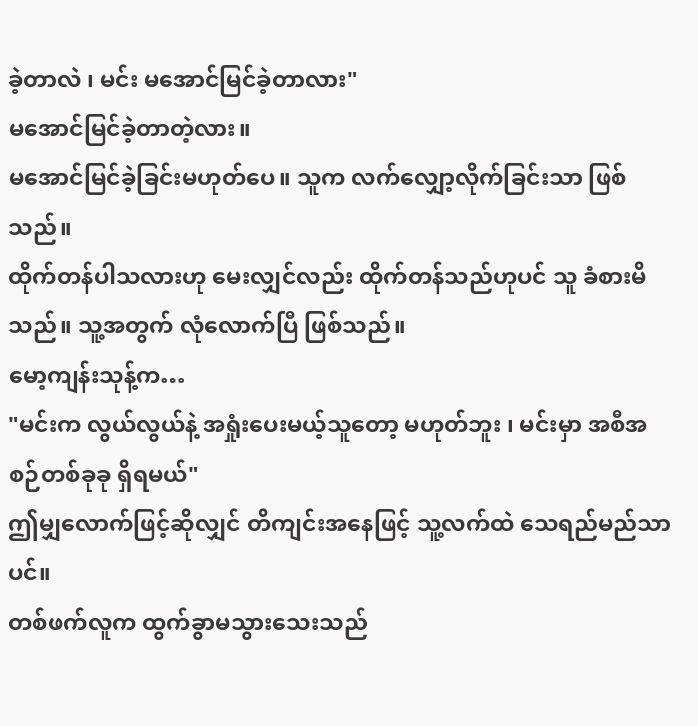ခဲ့တာလဲ ၊ မင်း မအောင်မြင်ခဲ့တာလား"
မအောင်မြင်ခဲ့တာတဲ့လား။
မအောင်မြင်ခဲ့ခြင်းမဟုတ်ပေ။ သူက လက်လျှော့လိုက်ခြင်းသာ ဖြစ်သည်။
ထိုက်တန်ပါသလားဟု မေးလျှင်လည်း ထိုက်တန်သည်ဟုပင် သူ ခံစားမိသည်။ သူ့အတွက် လုံလောက်ပြီ ဖြစ်သည်။
မော့ကျန်းသုန့်က…
"မင်းက လွယ်လွယ်နဲ့ အရှုံးပေးမယ့်သူတော့ မဟုတ်ဘူး ၊ မင်းမှာ အစီအစဉ်တစ်ခုခု ရှိရမယ်"
ဤမျှလောက်ဖြင့်ဆိုလျှင် တိကျင်းအနေဖြင့် သူ့လက်ထဲ သေရည်မည်သာပင်။
တစ်ဖက်လူက ထွက်ခွာမသွားသေးသည်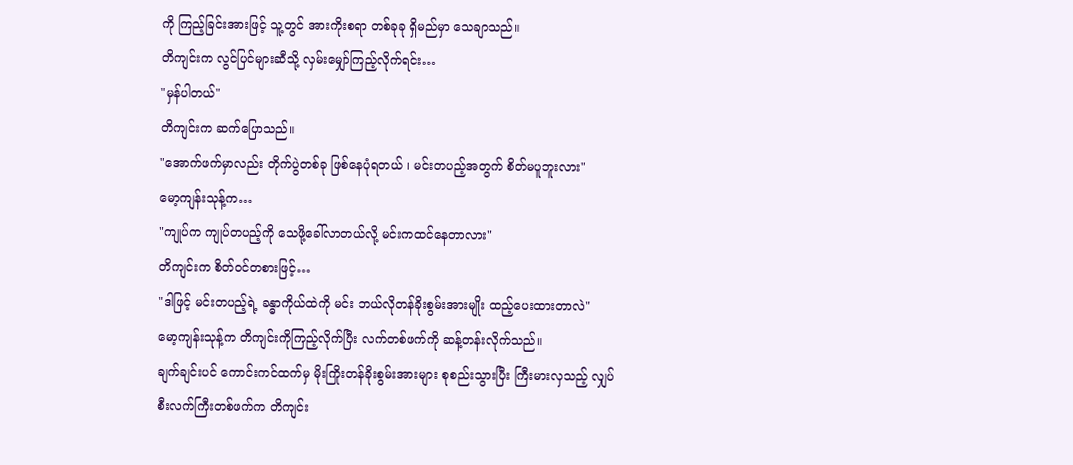ကို ကြည့်ခြင်းအားဖြင့် သူ့တွင် အားကိုးစရာ တစ်ခုခု ရှိမည်မှာ သေချာသည်။
တိကျင်းက လွင်ပြင်များဆီသို့ လှမ်းမျှော်ကြည့်လိုက်ရင်း…
"မှန်ပါတယ်"
တိကျင်းက ဆက်ပြောသည်။
"အောက်ဖက်မှာလည်း တိုက်ပွဲတစ်ခု ဖြစ်နေပုံရတယ် ၊ မင်းတပည့်အတွက် စိတ်မပူဘူးလား"
မော့ကျန်းသုန့်က…
"ကျုပ်က ကျုပ်တပည့်ကို သေဖို့ခေါ်လာတယ်လို့ မင်းကထင်နေတာလား"
တိကျင်းက စိတ်ဝင်တစားဖြင့်…
"ဒါဖြင့် မင်းတပည့်ရဲ့ ခန္ဓာကိုယ်ထဲကို မင်း ဘယ်လိုတန်ခိုးစွမ်းအားမျိုး ထည့်ပေးထားတာလဲ"
မော့ကျန်းသုန့်က တိကျင်းကိုကြည့်လိုက်ပြီး လက်တစ်ဖက်ကို ဆန့်တန်းလိုက်သည်။
ချက်ချင်းပင် ကောင်းကင်ထက်မှ မိုးကြိုးတန်ခိုးစွမ်းအားများ စုစည်းသွားပြီး ကြီးမားလှသည့် လျှပ်စီးလက်ကြီးတစ်ဖက်က တိကျင်း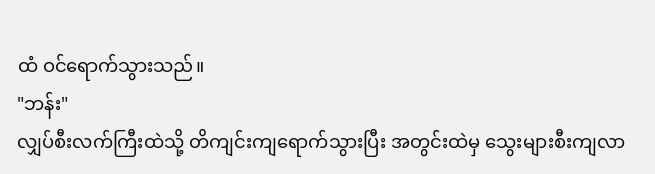ထံ ဝင်ရောက်သွားသည်။
"ဘန်း"
လျှပ်စီးလက်ကြီးထဲသို့ တိကျင်းကျရောက်သွားပြီး အတွင်းထဲမှ သွေးများစီးကျလာ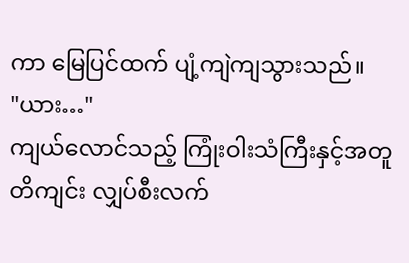ကာ မြေပြင်ထက် ပျံ့ကျဲကျသွားသည်။
"ယား…"
ကျယ်လောင်သည့် ကြုံးဝါးသံကြီးနှင့်အတူ တိကျင်း လျှပ်စီးလက်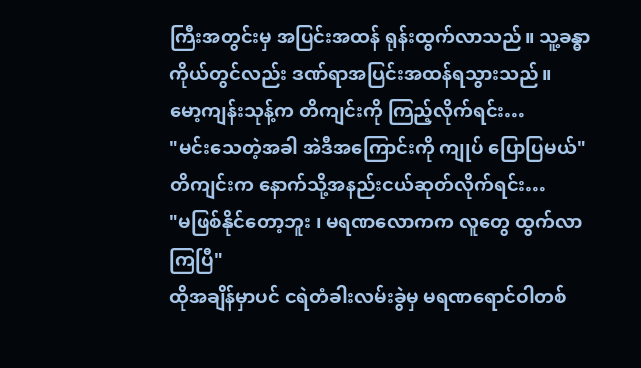ကြီးအတွင်းမှ အပြင်းအထန် ရုန်းထွက်လာသည်။ သူ့ခန္ဓာကိုယ်တွင်လည်း ဒဏ်ရာအပြင်းအထန်ရသွားသည်။
မော့ကျန်းသုန့်က တိကျင်းကို ကြည့်လိုက်ရင်း…
"မင်းသေတဲ့အခါ အဲဒီအကြောင်းကို ကျုပ် ပြောပြမယ်"
တိကျင်းက နောက်သို့အနည်းငယ်ဆုတ်လိုက်ရင်း…
"မဖြစ်နိုင်တော့ဘူး ၊ မရဏလောကက လူတွေ ထွက်လာကြပြီ"
ထိုအချိန်မှာပင် ငရဲတံခါးလမ်းခွဲမှ မရဏရောင်ဝါတစ်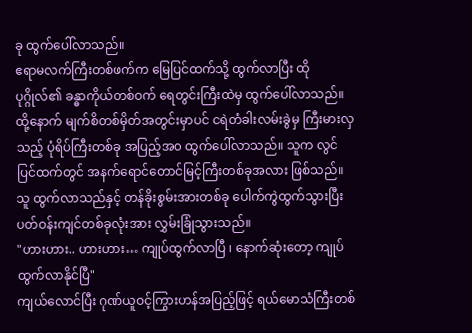ခု ထွက်ပေါ်လာသည်။
ဧရာမလက်ကြီးတစ်ဖက်က မြေပြင်ထက်သို့ ထွက်လာပြီး ထိုပုဂ္ဂိုလ်၏ ခန္ဓာကိုယ်တစ်ဝက် ရေတွင်းကြီးထဲမှ ထွက်ပေါ်လာသည်။
ထို့နောက် မျက်စိတစ်မှိတ်အတွင်းမှာပင် ငရဲတံခါးလမ်းခွဲမှ ကြီးမားလှသည့် ပုံရိပ်ကြီးတစ်ခု အပြည့်အ၀ ထွက်ပေါ်လာသည်။ သူက လွင်ပြင်ထက်တွင် အနက်ရောင်တောင်မြင့်ကြီးတစ်ခုအလား ဖြစ်သည်။
သူ ထွက်လာသည်နှင့် တန်ခိုးစွမ်းအားတစ်ခု ပေါက်ကွဲထွက်သွားပြီး ပတ်ဝန်းကျင်တစ်ခုလုံးအား လွှမ်းခြုံသွားသည်။
"ဟားဟား.. ဟားဟား… ကျုပ်ထွက်လာပြီ ၊ နောက်ဆုံးတော့ ကျုပ် ထွက်လာနိုင်ပြီ"
ကျယ်လောင်ပြီး ဂုဏ်ယူဝင့်ကြွားဟန်အပြည့်ဖြင့် ရယ်မောသံကြီးတစ်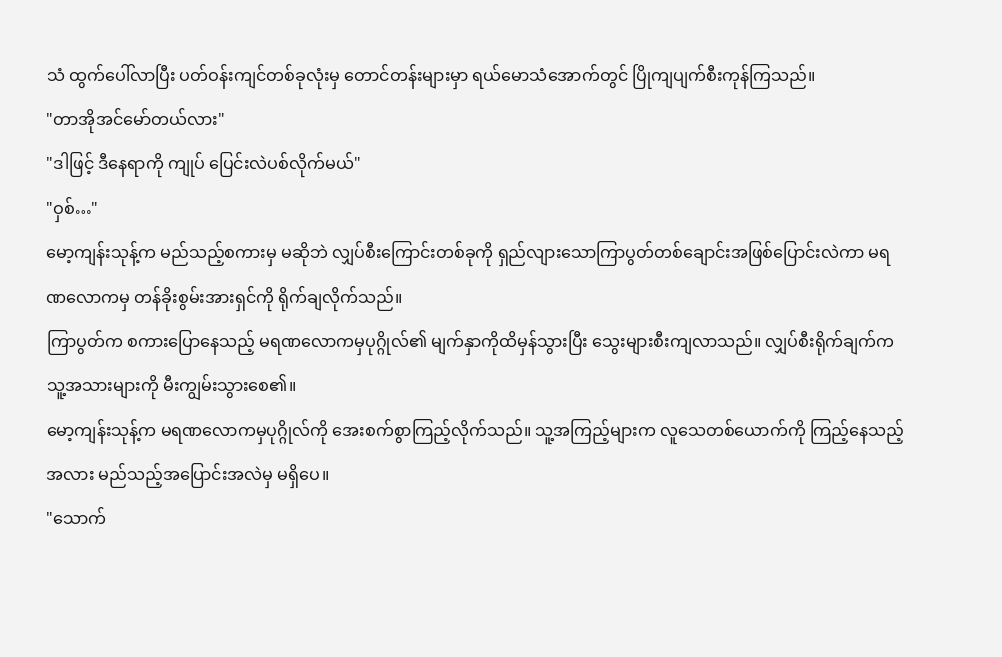သံ ထွက်ပေါ်လာပြီး ပတ်ဝန်းကျင်တစ်ခုလုံးမှ တောင်တန်းများမှာ ရယ်မောသံအောက်တွင် ပြိုကျပျက်စီးကုန်ကြသည်။
"တာအိုအင်မော်တယ်လား"
"ဒါဖြင့် ဒီနေရာကို ကျုပ် ပြေင်းလဲပစ်လိုက်မယ်"
"ဝှစ်…"
မော့ကျန်းသုန့်က မည်သည့်စကားမှ မဆိုဘဲ လျှပ်စီးကြောင်းတစ်ခုကို ရှည်လျားသောကြာပွတ်တစ်ချောင်းအဖြစ်ပြောင်းလဲကာ မရဏလောကမှ တန်ခိုးစွမ်းအားရှင်ကို ရိုက်ချလိုက်သည်။
ကြာပွတ်က စကားပြောနေသည့် မရဏလောကမှပုဂ္ဂိုလ်၏ မျက်နှာကိုထိမှန်သွားပြီး သွေးများစီးကျလာသည်။ လျှပ်စီးရိုက်ချက်က သူ့အသားများကို မီးကျွမ်းသွားစေ၏။
မော့ကျန်းသုန့်က မရဏလောကမှပုဂ္ဂိုလ်ကို အေးစက်စွာကြည့်လိုက်သည်။ သူ့အကြည့်များက လူသေတစ်ယောက်ကို ကြည့်နေသည့်အလား မည်သည့်အပြောင်းအလဲမှ မရှိပေ။
"သောက်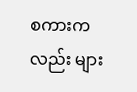စကားကလည်း များ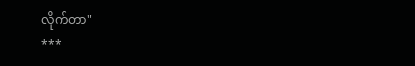လိုက်တာ"
***